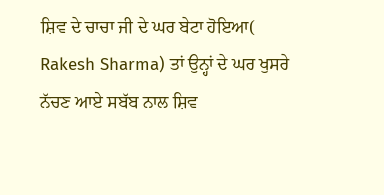ਸ਼ਿਵ ਦੇ ਚਾਚਾ ਜੀ ਦੇ ਘਰ ਬੇਟਾ ਹੋਇਆ( Rakesh Sharma) ਤਾਂ ਉਨ੍ਹਾਂ ਦੇ ਘਰ ਖੁਸਰੇ ਨੱਚਣ ਆਏ ਸਬੱਬ ਨਾਲ ਸ਼ਿਵ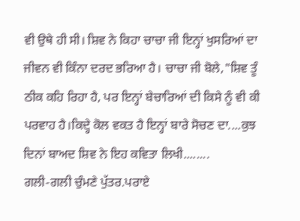ਵੀ ਉਥੇ ਹੀ ਸੀ। ਸ਼ਿਵ ਨੇ ਕਿਹਾ ਚਾਚਾ ਜੀ ਇਨ੍ਹਾਂ ਖੁਸਰਿਆਂ ਦਾ ਜੀਵਨ ਵੀ ਕਿੰਨਾ ਦਰਦ ਭਰਿਆ ਹੈ। ਚਾਚਾ ਜੀ ਬੋਲੇ,"ਸ਼ਿਵ ਤੂੰ ਠੀਕ ਕਹਿ ਰਿਹਾ ਹੈ, ਪਰ ਇਨ੍ਹਾਂ ਬੇਚਾਰਿਆਂ ਦੀ ਕਿਸੇ ਨੂੰ ਵੀ ਕੀ ਪਰਵਾਹ ਹੈ।ਕਿਦ੍ਹੇ ਕੋਲ ਵਕਤ ਹੈ ਇਨ੍ਹਾਂ ਬਾਰੇ ਸੋਚਣ ਦਾ....ਕੁਝ ਦਿਨਾਂ ਬਾਅਦ ਸ਼ਿਵ ਨੇ ਇਹ ਕਵਿਤਾ ਲਿਖੀ........
ਗਲੀ-ਗਲੀ ਚੁੰਮਣੇ ਪੁੱਤਰ.ਪਰਾਏ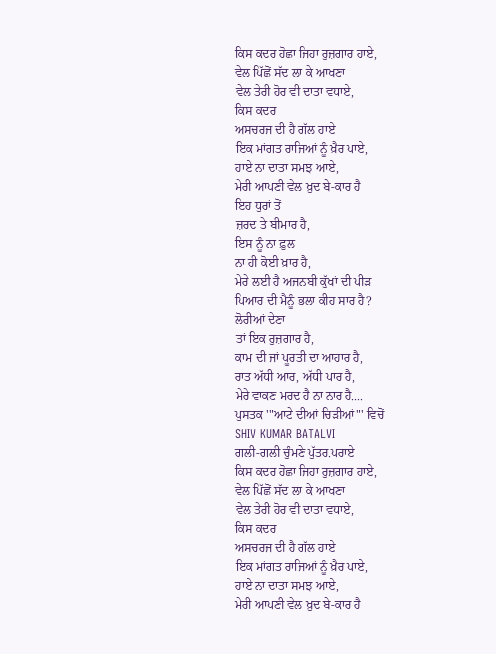ਕਿਸ ਕਦਰ ਹੋਛਾ ਜਿਹਾ ਰੁਜ਼ਗਾਰ ਹਾਏ,
ਵੇਲ ਪਿੱਛੋਂ ਸੱਦ ਲਾ ਕੇ ਆਖਣਾ
ਵੇਲ ਤੇਰੀ ਹੋਰ ਵੀ ਦਾਤਾ ਵਧਾਏ,
ਕਿਸ ਕਦਰ
ਅਸਚਰਜ ਦੀ ਹੈ ਗੱਲ ਹਾਏ
ਇਕ ਮਾਂਗਤ ਰਾਜਿਆਂ ਨੂੰ ਖ਼ੈਰ ਪਾਏ,
ਹਾਏ ਨਾ ਦਾਤਾ ਸਮਝ ਆਏ,
ਮੇਰੀ ਆਪਣੀ ਵੇਲ ਖ਼ੁਦ ਬੇ-ਕਾਰ ਹੈ
ਇਹ ਧੁਰਾਂ ਤੋਂ
ਜ਼ਰਦ ਤੇ ਬੀਮਾਰ ਹੈ,
ਇਸ ਨੂੰ ਨਾ ਫ਼ੁਲ
ਨਾ ਹੀ ਕੋਈ ਖ਼ਾਰ ਹੈ,
ਮੇਰੇ ਲਈ ਹੈ ਅਜਨਬੀ ਕੁੱਖਾਂ ਦੀ ਪੀੜ
ਪਿਆਰ ਦੀ ਮੈਨੂੰ ਭਲਾ ਕੀਹ ਸਾਰ ਹੈ?
ਲੋਰੀਆਂ ਦੇਣਾ
ਤਾਂ ਇਕ ਰੁਜ਼ਗਾਰ ਹੈ,
ਕਾਮ ਦੀ ਜਾਂ ਪੂਰਤੀ ਦਾ ਆਹਾਰ ਹੈ,
ਰਾਤ ਅੱਧੀ ਆਰ, ਅੱਧੀ ਪਾਰ ਹੈ,
ਮੇਰੇ ਵਾਕਣ ਮਰਦ ਹੈ ਨਾ ਨਾਰ ਹੈ....
ਪੁਸਤਕ '"ਆਟੇ ਦੀਆਂ ਚਿੜੀਆਂ"' ਵਿਚੋਂ
SHIV KUMAR BATALVI
ਗਲੀ-ਗਲੀ ਚੁੰਮਣੇ ਪੁੱਤਰ.ਪਰਾਏ
ਕਿਸ ਕਦਰ ਹੋਛਾ ਜਿਹਾ ਰੁਜ਼ਗਾਰ ਹਾਏ,
ਵੇਲ ਪਿੱਛੋਂ ਸੱਦ ਲਾ ਕੇ ਆਖਣਾ
ਵੇਲ ਤੇਰੀ ਹੋਰ ਵੀ ਦਾਤਾ ਵਧਾਏ,
ਕਿਸ ਕਦਰ
ਅਸਚਰਜ ਦੀ ਹੈ ਗੱਲ ਹਾਏ
ਇਕ ਮਾਂਗਤ ਰਾਜਿਆਂ ਨੂੰ ਖ਼ੈਰ ਪਾਏ,
ਹਾਏ ਨਾ ਦਾਤਾ ਸਮਝ ਆਏ,
ਮੇਰੀ ਆਪਣੀ ਵੇਲ ਖ਼ੁਦ ਬੇ-ਕਾਰ ਹੈ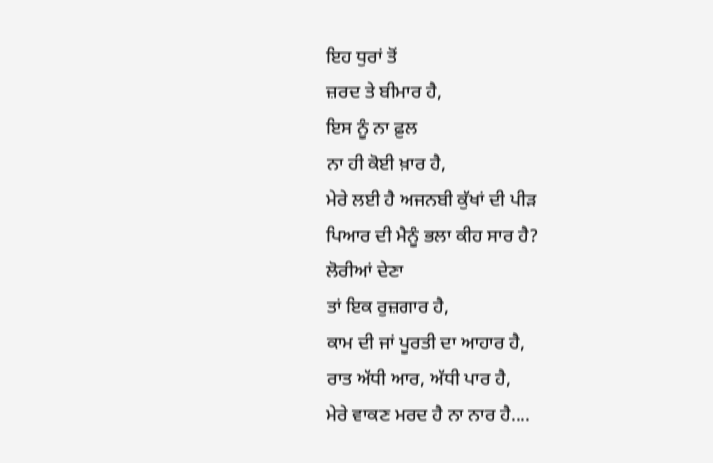ਇਹ ਧੁਰਾਂ ਤੋਂ
ਜ਼ਰਦ ਤੇ ਬੀਮਾਰ ਹੈ,
ਇਸ ਨੂੰ ਨਾ ਫ਼ੁਲ
ਨਾ ਹੀ ਕੋਈ ਖ਼ਾਰ ਹੈ,
ਮੇਰੇ ਲਈ ਹੈ ਅਜਨਬੀ ਕੁੱਖਾਂ ਦੀ ਪੀੜ
ਪਿਆਰ ਦੀ ਮੈਨੂੰ ਭਲਾ ਕੀਹ ਸਾਰ ਹੈ?
ਲੋਰੀਆਂ ਦੇਣਾ
ਤਾਂ ਇਕ ਰੁਜ਼ਗਾਰ ਹੈ,
ਕਾਮ ਦੀ ਜਾਂ ਪੂਰਤੀ ਦਾ ਆਹਾਰ ਹੈ,
ਰਾਤ ਅੱਧੀ ਆਰ, ਅੱਧੀ ਪਾਰ ਹੈ,
ਮੇਰੇ ਵਾਕਣ ਮਰਦ ਹੈ ਨਾ ਨਾਰ ਹੈ....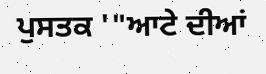ਪੁਸਤਕ '"ਆਟੇ ਦੀਆਂ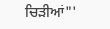ਚਿੜੀਆਂ"'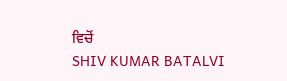ਵਿਚੋਂ
SHIV KUMAR BATALVI